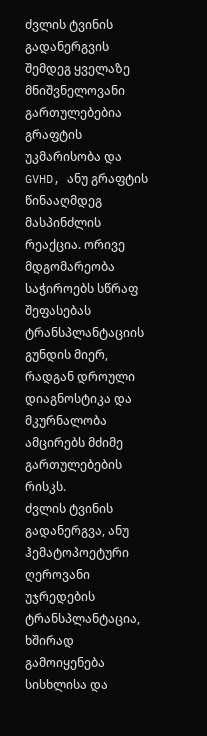ძვლის ტვინის გადანერგვის შემდეგ ყველაზე მნიშვნელოვანი გართულებებია გრაფტის უკმარისობა და GVHD, ანუ გრაფტის წინააღმდეგ მასპინძლის რეაქცია. ორივე მდგომარეობა საჭიროებს სწრაფ შეფასებას ტრანსპლანტაციის გუნდის მიერ, რადგან დროული დიაგნოსტიკა და მკურნალობა ამცირებს მძიმე გართულებების რისკს.
ძვლის ტვინის გადანერგვა, ანუ ჰემატოპოეტური ღეროვანი უჯრედების ტრანსპლანტაცია, ხშირად გამოიყენება სისხლისა და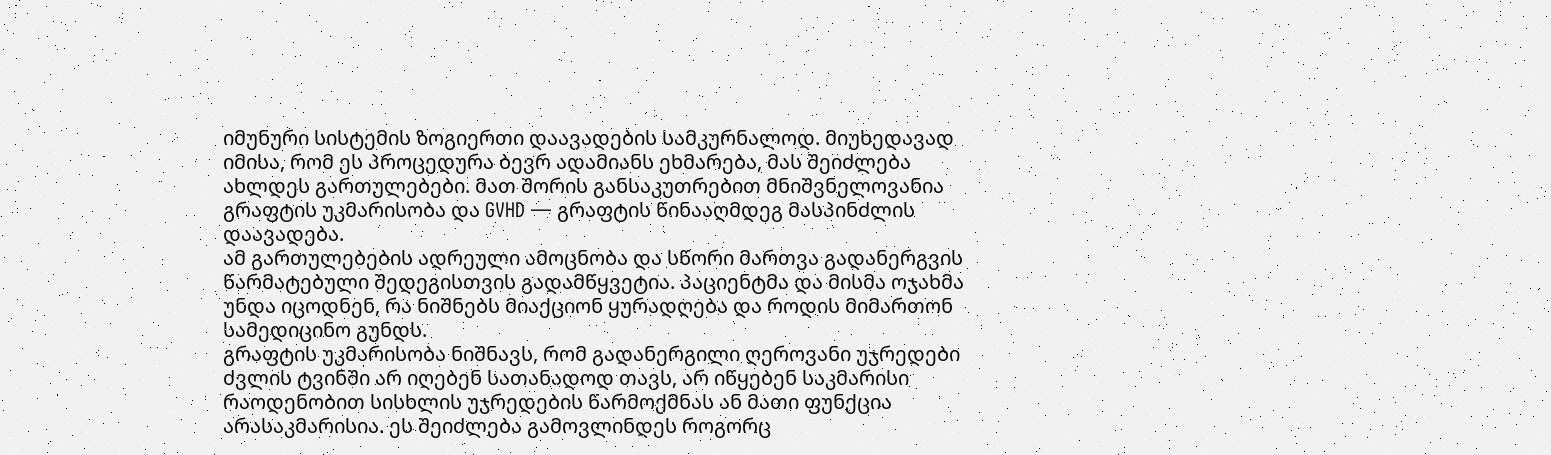იმუნური სისტემის ზოგიერთი დაავადების სამკურნალოდ. მიუხედავად იმისა, რომ ეს პროცედურა ბევრ ადამიანს ეხმარება, მას შეიძლება ახლდეს გართულებები. მათ შორის განსაკუთრებით მნიშვნელოვანია გრაფტის უკმარისობა და GVHD — გრაფტის წინააღმდეგ მასპინძლის დაავადება.
ამ გართულებების ადრეული ამოცნობა და სწორი მართვა გადანერგვის წარმატებული შედეგისთვის გადამწყვეტია. პაციენტმა და მისმა ოჯახმა უნდა იცოდნენ, რა ნიშნებს მიაქციონ ყურადღება და როდის მიმართონ სამედიცინო გუნდს.
გრაფტის უკმარისობა ნიშნავს, რომ გადანერგილი ღეროვანი უჯრედები ძვლის ტვინში არ იღებენ სათანადოდ თავს, არ იწყებენ საკმარისი რაოდენობით სისხლის უჯრედების წარმოქმნას ან მათი ფუნქცია არასაკმარისია. ეს შეიძლება გამოვლინდეს როგორც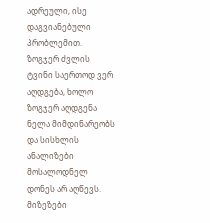ადრეული, ისე დაგვიანებული პრობლემით.
ზოგჯერ ძვლის ტვინი საერთოდ ვერ აღდგება, ხოლო ზოგჯერ აღდგენა ნელა მიმდინარეობს და სისხლის ანალიზები მოსალოდნელ დონეს არ აღწევს. მიზეზები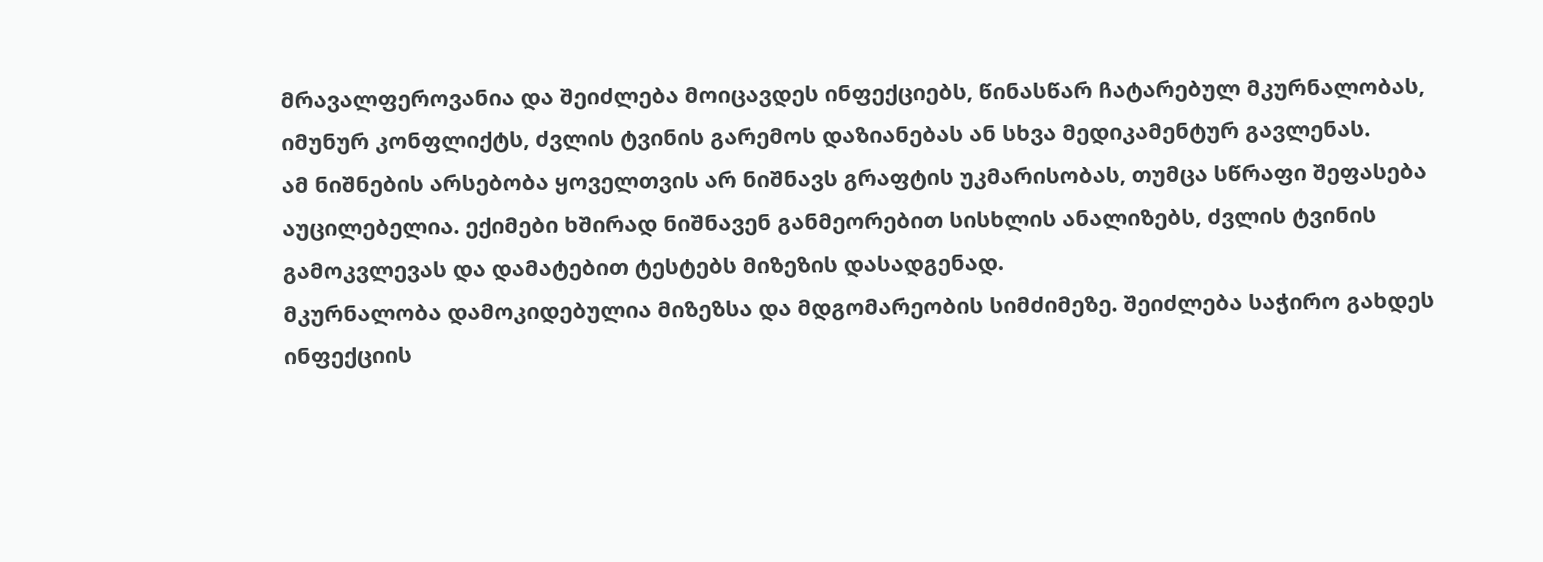მრავალფეროვანია და შეიძლება მოიცავდეს ინფექციებს, წინასწარ ჩატარებულ მკურნალობას, იმუნურ კონფლიქტს, ძვლის ტვინის გარემოს დაზიანებას ან სხვა მედიკამენტურ გავლენას.
ამ ნიშნების არსებობა ყოველთვის არ ნიშნავს გრაფტის უკმარისობას, თუმცა სწრაფი შეფასება აუცილებელია. ექიმები ხშირად ნიშნავენ განმეორებით სისხლის ანალიზებს, ძვლის ტვინის გამოკვლევას და დამატებით ტესტებს მიზეზის დასადგენად.
მკურნალობა დამოკიდებულია მიზეზსა და მდგომარეობის სიმძიმეზე. შეიძლება საჭირო გახდეს ინფექციის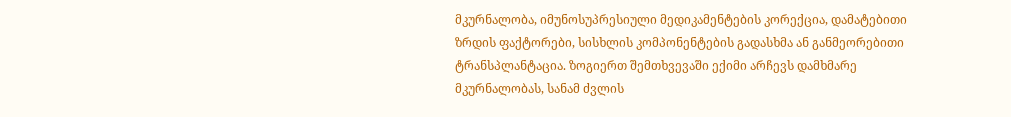მკურნალობა, იმუნოსუპრესიული მედიკამენტების კორექცია, დამატებითი ზრდის ფაქტორები, სისხლის კომპონენტების გადასხმა ან განმეორებითი ტრანსპლანტაცია. ზოგიერთ შემთხვევაში ექიმი არჩევს დამხმარე მკურნალობას, სანამ ძვლის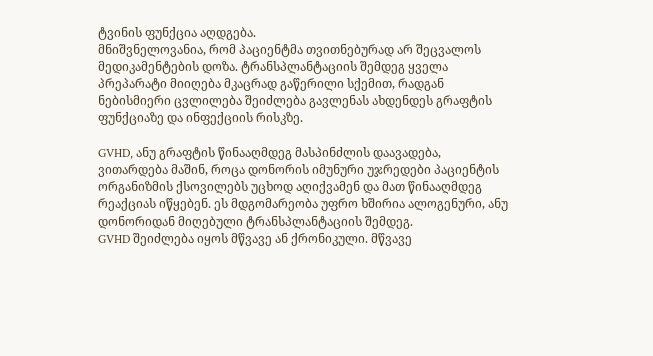ტვინის ფუნქცია აღდგება.
მნიშვნელოვანია, რომ პაციენტმა თვითნებურად არ შეცვალოს მედიკამენტების დოზა. ტრანსპლანტაციის შემდეგ ყველა პრეპარატი მიიღება მკაცრად გაწერილი სქემით, რადგან ნებისმიერი ცვლილება შეიძლება გავლენას ახდენდეს გრაფტის ფუნქციაზე და ინფექციის რისკზე.

GVHD, ანუ გრაფტის წინააღმდეგ მასპინძლის დაავადება, ვითარდება მაშინ, როცა დონორის იმუნური უჯრედები პაციენტის ორგანიზმის ქსოვილებს უცხოდ აღიქვამენ და მათ წინააღმდეგ რეაქციას იწყებენ. ეს მდგომარეობა უფრო ხშირია ალოგენური, ანუ დონორიდან მიღებული ტრანსპლანტაციის შემდეგ.
GVHD შეიძლება იყოს მწვავე ან ქრონიკული. მწვავე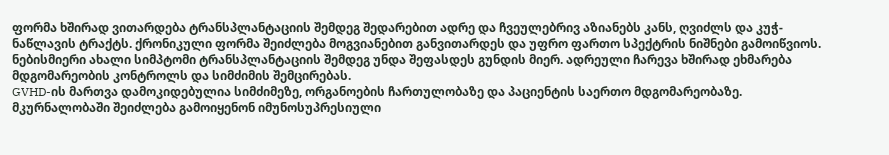ფორმა ხშირად ვითარდება ტრანსპლანტაციის შემდეგ შედარებით ადრე და ჩვეულებრივ აზიანებს კანს, ღვიძლს და კუჭ-ნაწლავის ტრაქტს. ქრონიკული ფორმა შეიძლება მოგვიანებით განვითარდეს და უფრო ფართო სპექტრის ნიშნები გამოიწვიოს.
ნებისმიერი ახალი სიმპტომი ტრანსპლანტაციის შემდეგ უნდა შეფასდეს გუნდის მიერ. ადრეული ჩარევა ხშირად ეხმარება მდგომარეობის კონტროლს და სიმძიმის შემცირებას.
GVHD-ის მართვა დამოკიდებულია სიმძიმეზე, ორგანოების ჩართულობაზე და პაციენტის საერთო მდგომარეობაზე. მკურნალობაში შეიძლება გამოიყენონ იმუნოსუპრესიული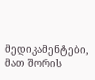მედიკამენტები, მათ შორის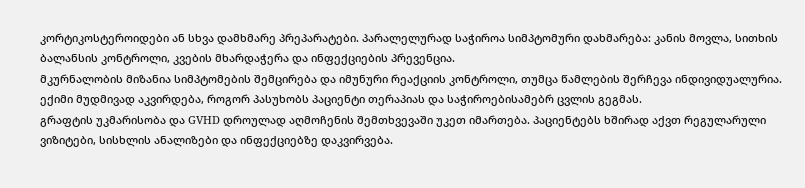კორტიკოსტეროიდები ან სხვა დამხმარე პრეპარატები. პარალელურად საჭიროა სიმპტომური დახმარება: კანის მოვლა, სითხის ბალანსის კონტროლი, კვების მხარდაჭერა და ინფექციების პრევენცია.
მკურნალობის მიზანია სიმპტომების შემცირება და იმუნური რეაქციის კონტროლი, თუმცა წამლების შერჩევა ინდივიდუალურია. ექიმი მუდმივად აკვირდება, როგორ პასუხობს პაციენტი თერაპიას და საჭიროებისამებრ ცვლის გეგმას.
გრაფტის უკმარისობა და GVHD დროულად აღმოჩენის შემთხვევაში უკეთ იმართება. პაციენტებს ხშირად აქვთ რეგულარული ვიზიტები, სისხლის ანალიზები და ინფექციებზე დაკვირვება.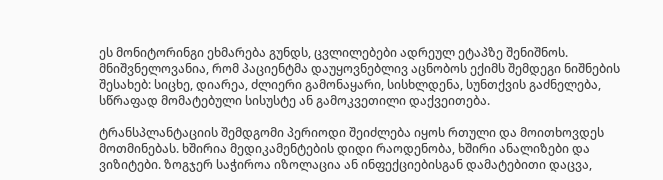ეს მონიტორინგი ეხმარება გუნდს, ცვლილებები ადრეულ ეტაპზე შენიშნოს.
მნიშვნელოვანია, რომ პაციენტმა დაუყოვნებლივ აცნობოს ექიმს შემდეგი ნიშნების შესახებ: სიცხე, დიარეა, ძლიერი გამონაყარი, სისხლდენა, სუნთქვის გაძნელება, სწრაფად მომატებული სისუსტე ან გამოკვეთილი დაქვეითება.

ტრანსპლანტაციის შემდგომი პერიოდი შეიძლება იყოს რთული და მოითხოვდეს მოთმინებას. ხშირია მედიკამენტების დიდი რაოდენობა, ხშირი ანალიზები და ვიზიტები. ზოგჯერ საჭიროა იზოლაცია ან ინფექციებისგან დამატებითი დაცვა,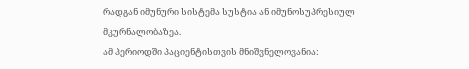რადგან იმუნური სისტემა სუსტია ან იმუნოსუპრესიულ მკურნალობაზეა.
ამ პერიოდში პაციენტისთვის მნიშვნელოვანია: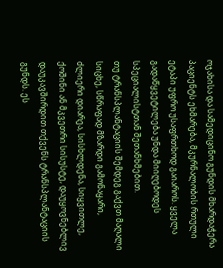ოჯახისა და სამედიცინო გუნდის მხარდაჭერა პაციენტს ეხმარება, მკურნალობის რთული ეტაპი უფრო უსაფრთხოდ გაიაროს. ყველა გადაწყვეტილება უნდა მიიღებოდეს სპეციალისტთან შეთანხმებით.
თუ ტრანსპლანტაციის შემდეგ გაქვთ მაღალი სიცხე, სწრაფად მზარდი გამონაყარი, ძლიერი დიარეა, სისხლდენა, სიყვითლე, ქოშინი ან მკვეთრი სისუსტე, დაუყოვნებლივ დაუკავშირდით თქვენს ტრანსპლანტაციის გუნდს. ეს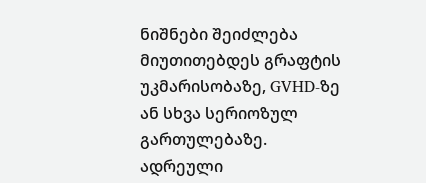ნიშნები შეიძლება მიუთითებდეს გრაფტის უკმარისობაზე, GVHD-ზე ან სხვა სერიოზულ გართულებაზე.
ადრეული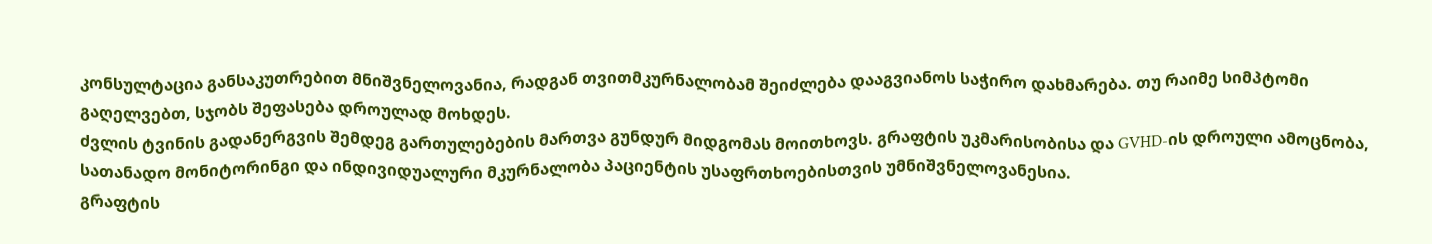კონსულტაცია განსაკუთრებით მნიშვნელოვანია, რადგან თვითმკურნალობამ შეიძლება დააგვიანოს საჭირო დახმარება. თუ რაიმე სიმპტომი გაღელვებთ, სჯობს შეფასება დროულად მოხდეს.
ძვლის ტვინის გადანერგვის შემდეგ გართულებების მართვა გუნდურ მიდგომას მოითხოვს. გრაფტის უკმარისობისა და GVHD-ის დროული ამოცნობა, სათანადო მონიტორინგი და ინდივიდუალური მკურნალობა პაციენტის უსაფრთხოებისთვის უმნიშვნელოვანესია.
გრაფტის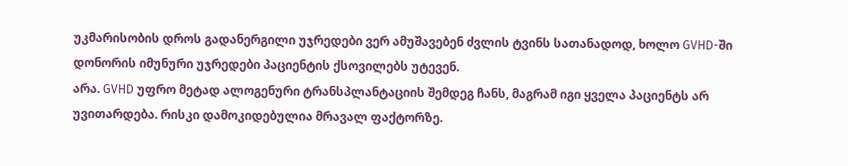უკმარისობის დროს გადანერგილი უჯრედები ვერ ამუშავებენ ძვლის ტვინს სათანადოდ, ხოლო GVHD-ში დონორის იმუნური უჯრედები პაციენტის ქსოვილებს უტევენ.
არა. GVHD უფრო მეტად ალოგენური ტრანსპლანტაციის შემდეგ ჩანს, მაგრამ იგი ყველა პაციენტს არ უვითარდება. რისკი დამოკიდებულია მრავალ ფაქტორზე.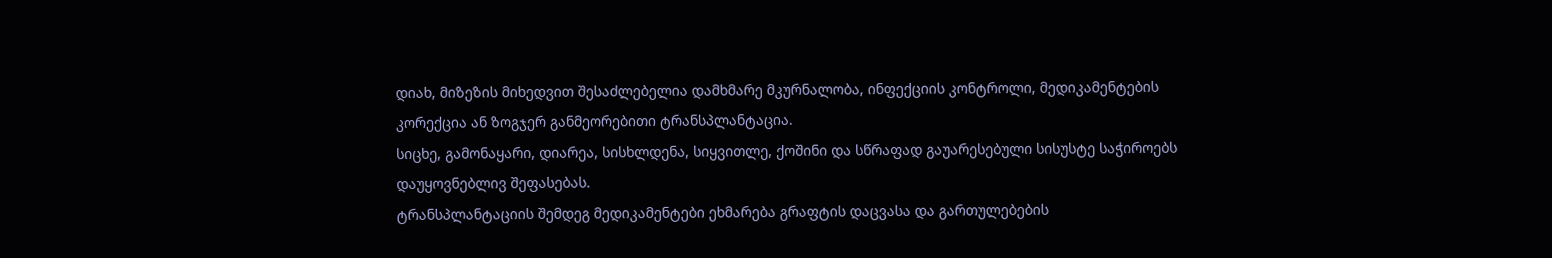დიახ, მიზეზის მიხედვით შესაძლებელია დამხმარე მკურნალობა, ინფექციის კონტროლი, მედიკამენტების კორექცია ან ზოგჯერ განმეორებითი ტრანსპლანტაცია.
სიცხე, გამონაყარი, დიარეა, სისხლდენა, სიყვითლე, ქოშინი და სწრაფად გაუარესებული სისუსტე საჭიროებს დაუყოვნებლივ შეფასებას.
ტრანსპლანტაციის შემდეგ მედიკამენტები ეხმარება გრაფტის დაცვასა და გართულებების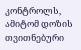კონტროლს, ამიტომ დოზის თვითნებური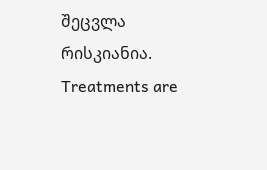შეცვლა რისკიანია.
Treatments are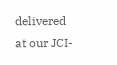delivered at our JCI-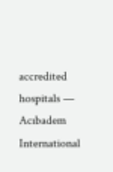accredited hospitals — Acıbadem International